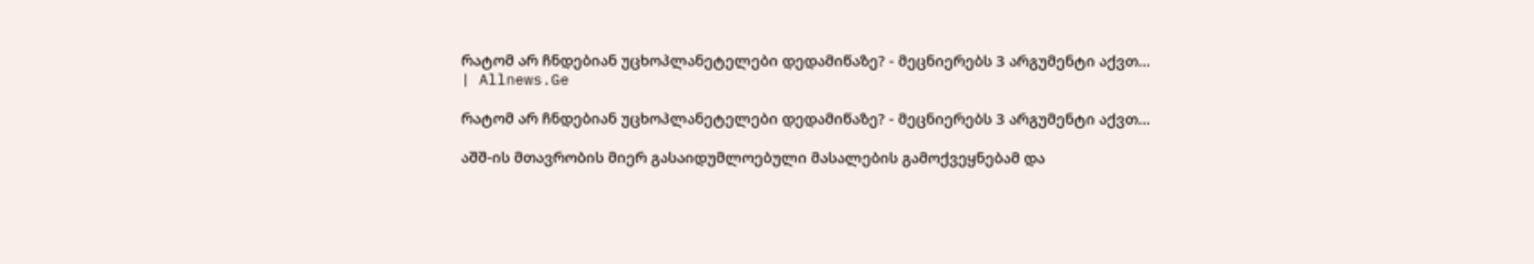რატომ არ ჩნდებიან უცხოპლანეტელები დედამიწაზე? - მეცნიერებს 3 არგუმენტი აქვთ... | Allnews.Ge

რატომ არ ჩნდებიან უცხოპლანეტელები დედამიწაზე? - მეცნიერებს 3 არგუმენტი აქვთ...

აშშ-ის მთავრობის მიერ გასაიდუმლოებული მასალების გამოქვეყნებამ და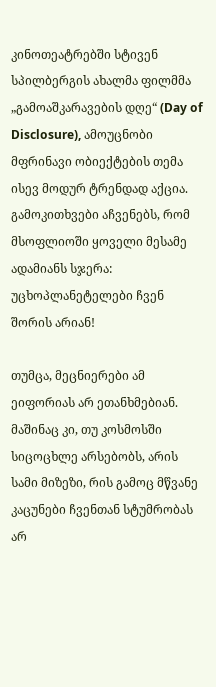კინოთეატრებში სტივენ სპილბერგის ახალმა ფილმმა „გამოაშკარავების დღე“ (Day of Disclosure), ამოუცნობი მფრინავი ობიექტების თემა ისევ მოდურ ტრენდად აქცია. გამოკითხვები აჩვენებს, რომ მსოფლიოში ყოველი მესამე ადამიანს სჯერა: უცხოპლანეტელები ჩვენ შორის არიან!

თუმცა, მეცნიერები ამ ეიფორიას არ ეთანხმებიან. მაშინაც კი, თუ კოსმოსში სიცოცხლე არსებობს, არის სამი მიზეზი, რის გამოც მწვანე კაცუნები ჩვენთან სტუმრობას არ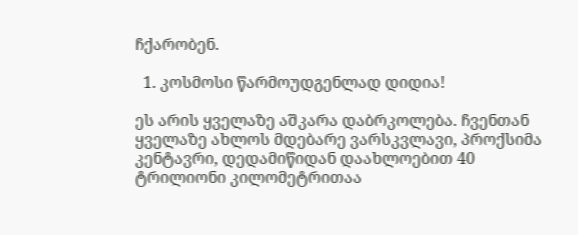ჩქარობენ.

  1. კოსმოსი წარმოუდგენლად დიდია!

ეს არის ყველაზე აშკარა დაბრკოლება. ჩვენთან ყველაზე ახლოს მდებარე ვარსკვლავი, პროქსიმა კენტავრი, დედამიწიდან დაახლოებით 40 ტრილიონი კილომეტრითაა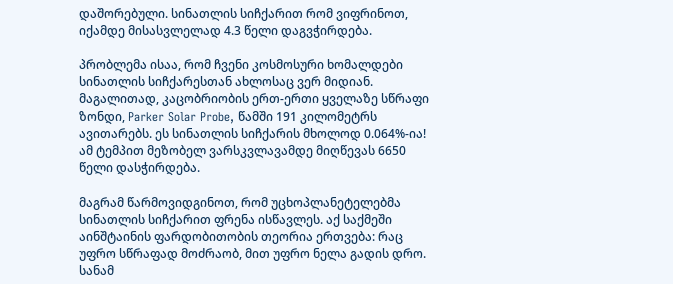დაშორებული. სინათლის სიჩქარით რომ ვიფრინოთ, იქამდე მისასვლელად 4.3 წელი დაგვჭირდება.

პრობლემა ისაა, რომ ჩვენი კოსმოსური ხომალდები სინათლის სიჩქარესთან ახლოსაც ვერ მიდიან. მაგალითად, კაცობრიობის ერთ-ერთი ყველაზე სწრაფი ზონდი, Parker Solar Probe, წამში 191 კილომეტრს ავითარებს. ეს სინათლის სიჩქარის მხოლოდ 0.064%-ია! ამ ტემპით მეზობელ ვარსკვლავამდე მიღწევას 6650 წელი დასჭირდება.

მაგრამ წარმოვიდგინოთ, რომ უცხოპლანეტელებმა სინათლის სიჩქარით ფრენა ისწავლეს. აქ საქმეში აინშტაინის ფარდობითობის თეორია ერთვება: რაც უფრო სწრაფად მოძრაობ, მით უფრო ნელა გადის დრო. სანამ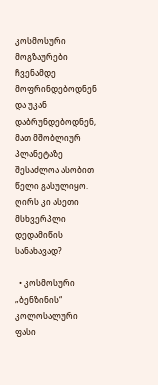კოსმოსური მოგზაურები ჩვენამდე მოფრინდებოდნენ და უკან დაბრუნდებოდნენ, მათ მშობლიურ პლანეტაზე შესაძლოა ასობით წელი გასულიყო. ღირს კი ასეთი მსხვერპლი დედამიწის სანახავად?

  • კოსმოსური „ბენზინის“ კოლოსალური ფასი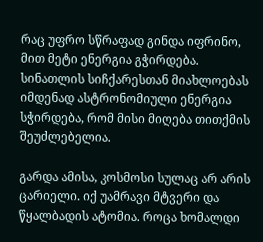რაც უფრო სწრაფად გინდა იფრინო, მით მეტი ენერგია გჭირდება. სინათლის სიჩქარესთან მიახლოებას იმდენად ასტრონომიული ენერგია სჭირდება, რომ მისი მიღება თითქმის შეუძლებელია.

გარდა ამისა, კოსმოსი სულაც არ არის ცარიელი. იქ უამრავი მტვერი და წყალბადის ატომია. როცა ხომალდი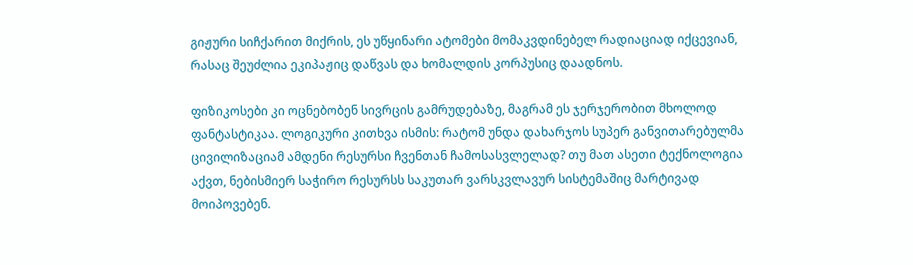გიჟური სიჩქარით მიქრის, ეს უწყინარი ატომები მომაკვდინებელ რადიაციად იქცევიან, რასაც შეუძლია ეკიპაჟიც დაწვას და ხომალდის კორპუსიც დაადნოს.

ფიზიკოსები კი ოცნებობენ სივრცის გამრუდებაზე, მაგრამ ეს ჯერჯერობით მხოლოდ ფანტასტიკაა. ლოგიკური კითხვა ისმის: რატომ უნდა დახარჯოს სუპერ განვითარებულმა ცივილიზაციამ ამდენი რესურსი ჩვენთან ჩამოსასვლელად? თუ მათ ასეთი ტექნოლოგია აქვთ, ნებისმიერ საჭირო რესურსს საკუთარ ვარსკვლავურ სისტემაშიც მარტივად მოიპოვებენ.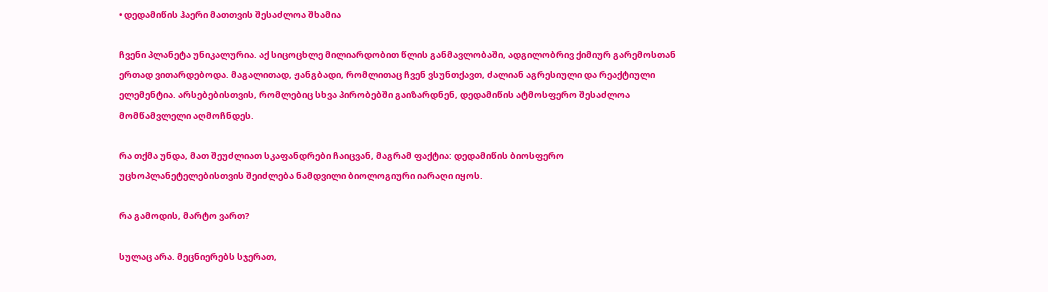• დედამიწის ჰაერი მათთვის შესაძლოა შხამია

ჩვენი პლანეტა უნიკალურია. აქ სიცოცხლე მილიარდობით წლის განმავლობაში, ადგილობრივ ქიმიურ გარემოსთან ერთად ვითარდებოდა. მაგალითად, ჟანგბადი, რომლითაც ჩვენ ვსუნთქავთ, ძალიან აგრესიული და რეაქტიული ელემენტია. არსებებისთვის, რომლებიც სხვა პირობებში გაიზარდნენ, დედამიწის ატმოსფერო შესაძლოა მომწამვლელი აღმოჩნდეს.

რა თქმა უნდა, მათ შეუძლიათ სკაფანდრები ჩაიცვან, მაგრამ ფაქტია: დედამიწის ბიოსფერო უცხოპლანეტელებისთვის შეიძლება ნამდვილი ბიოლოგიური იარაღი იყოს.

რა გამოდის, მარტო ვართ?

სულაც არა. მეცნიერებს სჯერათ,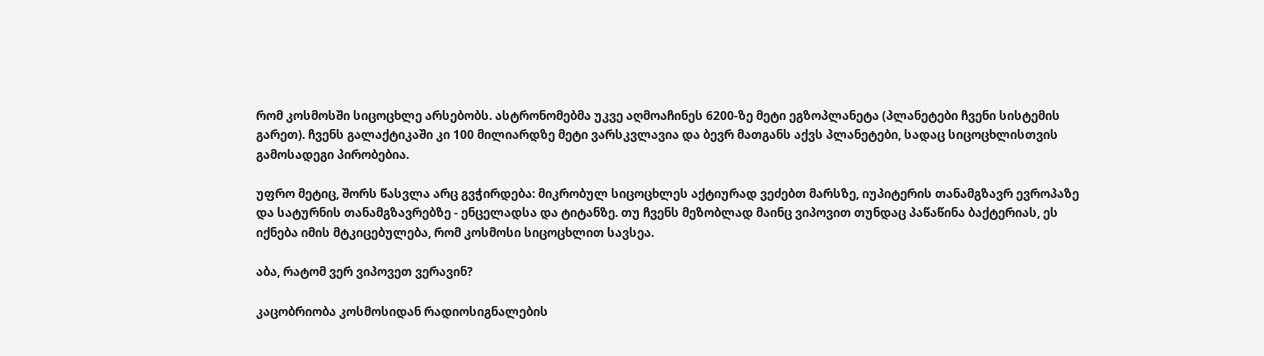რომ კოსმოსში სიცოცხლე არსებობს. ასტრონომებმა უკვე აღმოაჩინეს 6200-ზე მეტი ეგზოპლანეტა (პლანეტები ჩვენი სისტემის გარეთ). ჩვენს გალაქტიკაში კი 100 მილიარდზე მეტი ვარსკვლავია და ბევრ მათგანს აქვს პლანეტები, სადაც სიცოცხლისთვის გამოსადეგი პირობებია.

უფრო მეტიც, შორს წასვლა არც გვჭირდება: მიკრობულ სიცოცხლეს აქტიურად ვეძებთ მარსზე, იუპიტერის თანამგზავრ ევროპაზე და სატურნის თანამგზავრებზე - ენცელადსა და ტიტანზე. თუ ჩვენს მეზობლად მაინც ვიპოვით თუნდაც პაწაწინა ბაქტერიას, ეს იქნება იმის მტკიცებულება, რომ კოსმოსი სიცოცხლით სავსეა.

აბა, რატომ ვერ ვიპოვეთ ვერავინ?

კაცობრიობა კოსმოსიდან რადიოსიგნალების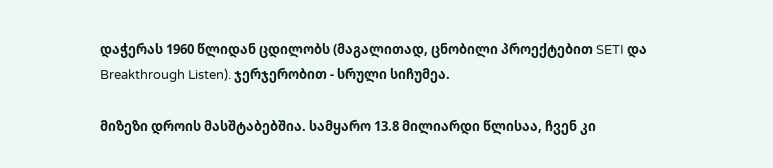დაჭერას 1960 წლიდან ცდილობს (მაგალითად, ცნობილი პროექტებით SETI და Breakthrough Listen). ჯერჯერობით - სრული სიჩუმეა.

მიზეზი დროის მასშტაბებშია. სამყარო 13.8 მილიარდი წლისაა, ჩვენ კი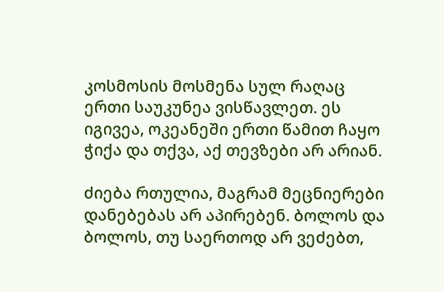კოსმოსის მოსმენა სულ რაღაც ერთი საუკუნეა ვისწავლეთ. ეს იგივეა, ოკეანეში ერთი წამით ჩაყო ჭიქა და თქვა, აქ თევზები არ არიან.

ძიება რთულია, მაგრამ მეცნიერები დანებებას არ აპირებენ. ბოლოს და ბოლოს, თუ საერთოდ არ ვეძებთ,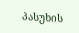პასუხის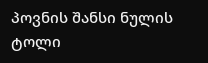პოვნის შანსი ნულის ტოლი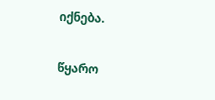იქნება.

წყარო